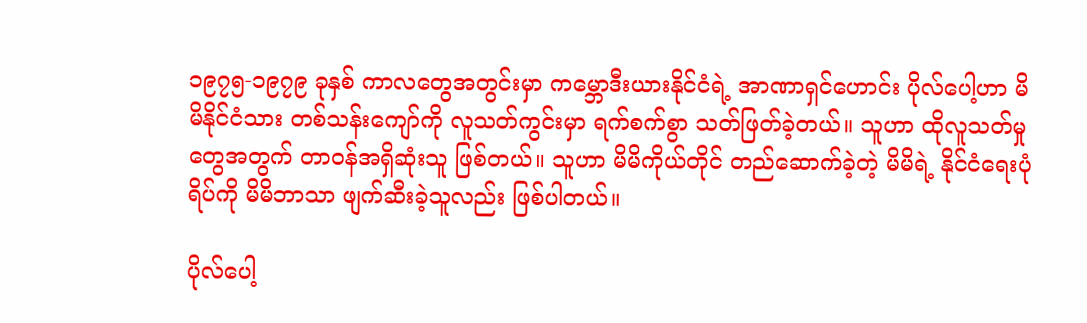၁၉၇၅-၁၉၇၉ ခုနှစ် ကာလတွေအတွင်းမှာ ကမ္ဘောဒီးယားနိုင်ငံရဲ့ အာဏာရှင်ဟောင်း ပိုလ်ပေါ့ဟာ မိမိနိုင်ငံသား တစ်သန်းကျော်ကို လူသတ်ကွင်းမှာ ရက်စက်စွာ သတ်ဖြတ်ခဲ့တယ်။ သူဟာ ထိုလူသတ်မှုတွေအတွက် တာဝန်အရှိဆုံးသူ ဖြစ်တယ်။ သူဟာ မိမိကိုယ်တိုင် တည်ဆောက်ခဲ့တဲ့ မိမိရဲ့ နိုင်ငံရေးပုံရိပ်ကို မိမိဘာသာ ဖျက်ဆီးခဲ့သူလည်း ဖြစ်ပါတယ်။

ပိုလ်ပေါ့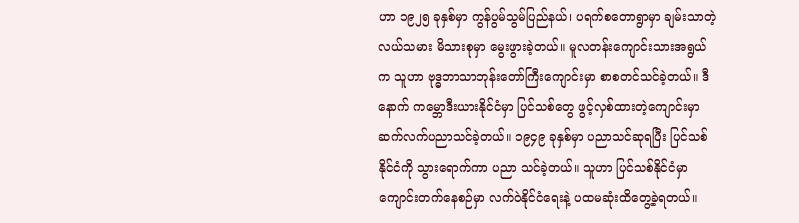ဟာ ၁၉၂၅ ခုနှစ်မှာ ကွန်ပွမ်သွမ်ပြည်နယ်၊ ပရက်စတောရွာမှာ ချမ်းသာတဲ့ လယ်သမား မိသားစုမှာ မွေးဖွားခဲ့တယ်။ မူလတန်းကျောင်းသားအရွယ်က သူဟာ ဗုဒ္ဓဘာသာဘုန်းတော်ကြီးကျောင်းမှာ စာစတင်သင်ခဲ့တယ်။ ဒီနောက် ကမ္ဘောဒီးယားနိုင်ငံမှာ ပြင်သစ်တွေ ဖွင့်လှစ်ထားတဲ့ကျောင်းမှာ ဆက်လက်ပညာသင်ခဲ့တယ်။ ၁၉၄၉ ခုနှစ်မှာ ပညာသင်ဆုရပြီး ပြင်သစ်နိုင်ငံကို သွားရောက်ကာ ပညာ သင်ခဲ့တယ်။ သူဟာ ပြင်သစ်နိုင်ငံမှာ ကျောင်းတက်နေစဉ်မှာ လက်ဝဲနိုင်ငံရေးနဲ့ ပထမဆုံးထိတွေ့ခဲ့ရတယ်။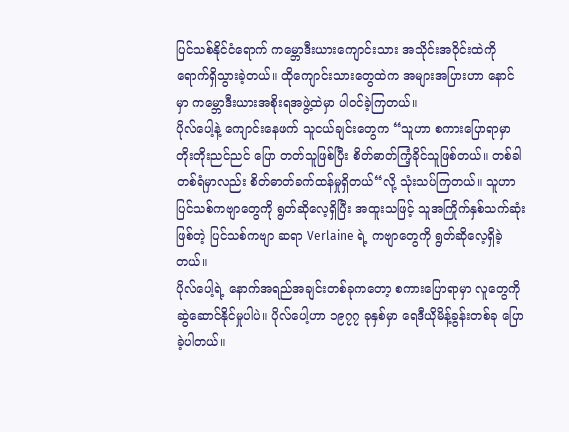ပြင်သစ်နိုင်ငံရောက် ကမ္ဘောဒီးယားကျောင်းသား အသိုင်းအဝိုင်းထဲကို ရောက်ရှိသွားခဲ့တယ်။ ထိုကျောင်းသားတွေထဲက အများအပြားဟာ နောင်မှာ ကမ္ဘောဒီးယားအစိုးရအဖွဲ့ထဲမှာ ပါဝင်ခဲ့ကြတယ်။
ပိုလ်ပေါ့နဲ့ ကျောင်းနေဖက် သူငယ်ချင်းတွေက “သူဟာ စကားပြောရာမှာ တိုးတိုးညင်ညင် ပြော တတ်သူဖြစ်ပြီး စိတ်ဓာတ်ကြံ့ခိုင်သူဖြစ်တယ်။ တစ်ခါတစ်ရံမှာလည်း စိတ်ဓာတ်ခက်ထန်မှုရှိတယ်“လို့ သုံးသပ်ကြတယ်။ သူဟာ ပြင်သစ်ကဗျာတွေကို ရွတ်ဆိုလေ့ရှိပြီး အထူးသဖြင့် သူအကြိုက်နှစ်သက်ဆုံး ဖြစ်တဲ့ ပြင်သစ်ကဗျာ ဆရာ Verlaine ရဲ့ ကဗျာတွေကို ရွတ်ဆိုလေ့ရှိခဲ့တယ်။
ပိုလ်ပေါ့ရဲ့ နောက်အရည်အချင်းတစ်ခုကတော့ စကားပြောရာမှာ လူတွေကို ဆွဲဆောင်နိုင်မှုပါပဲ။ ပိုလ်ပေါ့ဟာ ၁၉၇၇ ခုနှစ်မှာ ရေဒီယိုမိန့်ခွန်းတစ်ခု ပြောခဲ့ပါတယ်။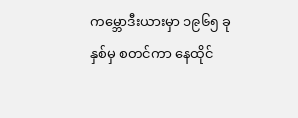ကမ္ဘောဒီးယားမှာ ၁၉၆၅ ခုနှစ်မှ စတင်ကာ နေထိုင်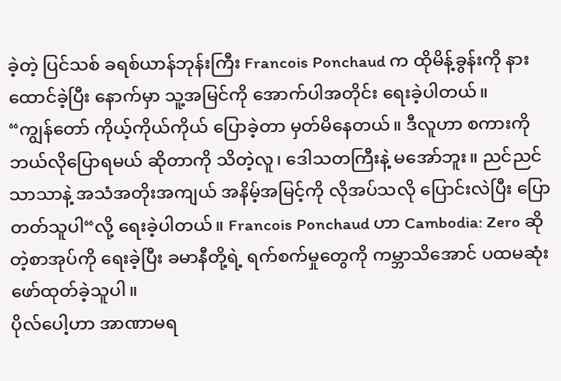ခဲ့တဲ့ ပြင်သစ် ခရစ်ယာန်ဘုန်းကြီး Francois Ponchaud က ထိုမိန့်ခွန်းကို နားထောင်ခဲ့ပြီး နောက်မှာ သူ့အမြင်ကို အောက်ပါအတိုင်း ရေးခဲ့ပါတယ်။
“ကျွန်တော် ကိုယ့်ကိုယ်ကိုယ် ပြောခဲ့တာ မှတ်မိနေတယ်။ ဒီလူဟာ စကားကို ဘယ်လိုပြောရမယ် ဆိုတာကို သိတဲ့လူ၊ ဒေါသတကြီးနဲ့ မအော်ဘူး။ ညင်ညင်သာသာနဲ့ အသံအတိုးအကျယ် အနိမ့်အမြင့်ကို လိုအပ်သလို ပြောင်းလဲပြီး ပြောတတ်သူပါ“လို့ ရေးခဲ့ပါတယ်။ Francois Ponchaud ဟာ Cambodia: Zero ဆိုတဲ့စာအုပ်ကို ရေးခဲ့ပြီး ခမာနီတို့ရဲ့ ရက်စက်မှုတွေကို ကမ္ဘာသိအောင် ပထမဆုံး ဖော်ထုတ်ခဲ့သူပါ။
ပိုလ်ပေါ့ဟာ အာဏာမရ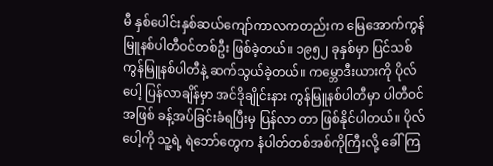မီ နှစ်ပေါင်းနှစ်ဆယ်ကျော်ကာလကတည်းက မြေအောက်ကွန်မြူနစ်ပါတီဝင်တစ်ဦး ဖြစ်ခဲ့တယ်။ ၁၉၅၂ ခုနှစ်မှာ ပြင်သစ်ကွန်မြူနစ်ပါတီနဲ့ ဆက်သွယ်ခဲ့တယ်။ ကမ္ဘောဒီးယားကို ပိုလ်ပေါ့ ပြန်လာချိန်မှာ အင်ဒိုချိုင်းနား ကွန်မြူနစ်ပါတီမှာ ပါတီဝင်အဖြစ် ခန့်အပ်ခြင်းခံရပြီးမှ ပြန်လာ တာ ဖြစ်နိုင်ပါတယ်။ ပိုလ်ပေါ့ကို သူ့ရဲ့ ရဲဘော်တွေက နံပါတ်တစ်အစ်ကိုကြီးလို့ ခေါ်ကြ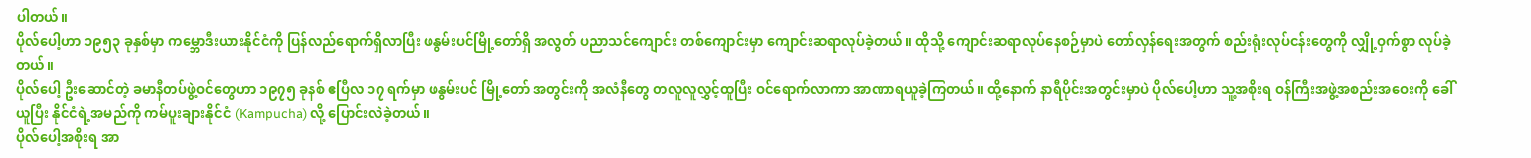ပါတယ်။
ပိုလ်ပေါ့ဟာ ၁၉၅၃ ခုနှစ်မှာ ကမ္ဘောဒီးယားနိုင်ငံကို ပြန်လည်ရောက်ရှိလာပြီး ဖနွမ်းပင်မြို့တော်ရှိ အလွတ် ပညာသင်ကျောင်း တစ်ကျောင်းမှာ ကျောင်းဆရာလုပ်ခဲ့တယ်။ ထိုသို့ ကျောင်းဆရာလုပ်နေစဉ်မှာပဲ တော်လှန်ရေးအတွက် စည်းရုံးလုပ်ငန်းတွေကို လျှို့ဝှက်စွာ လုပ်ခဲ့တယ်။
ပိုလ်ပေါ့ ဦးဆောင်တဲ့ ခမာနီတပ်ဖွဲ့ဝင်တွေဟာ ၁၉၇၅ ခုနစ် ဧပြီလ ၁၇ ရက်မှာ ဖနွမ်းပင် မြို့တော် အတွင်းကို အလံနီတွေ တလူလူလွှင့်ထူပြီး ဝင်ရောက်လာကာ အာဏာရယူခဲ့ကြတယ်။ ထို့နောက် နာရီပိုင်းအတွင်းမှာပဲ ပိုလ်ပေါ့ဟာ သူ့အစိုးရ ဝန်ကြီးအဖွဲ့အစည်းအဝေးကို ခေါ်ယူပြီး နိုင်ငံရဲ့အမည်ကို ကမ်ပူးချားနိုင်ငံ (Kampucha) လို့ ပြောင်းလဲခဲ့တယ်။
ပိုလ်ပေါ့အစိုးရ အာ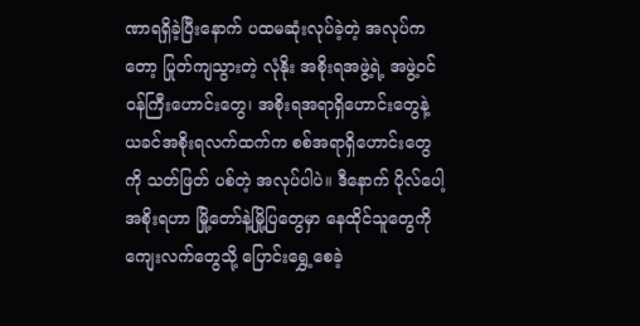ဏာရရှိခဲ့ပြီးနောက် ပထမဆုံးလုပ်ခဲ့တဲ့ အလုပ်ကတော့ ပြုတ်ကျသွားတဲ့ လုံနိုး အစိုးရအဖွဲ့ရဲ့ အဖွဲ့ဝင် ဝန်ကြီးဟောင်းတွေ၊ အစိုးရအရာရှိဟောင်းတွေနဲ့ ယခင်အစိုးရလက်ထက်က စစ်အရာရှိဟောင်းတွေကို သတ်ဖြတ် ပစ်တဲ့ အလုပ်ပါပဲ။ ဒီနောက် ပိုလ်ပေါ့အစိုးရဟာ မြို့တော်နဲ့မြို့ပြတွေမှာ နေထိုင်သူတွေကို ကျေးလက်တွေသို့ ပြောင်းရွှေ့စေခဲ့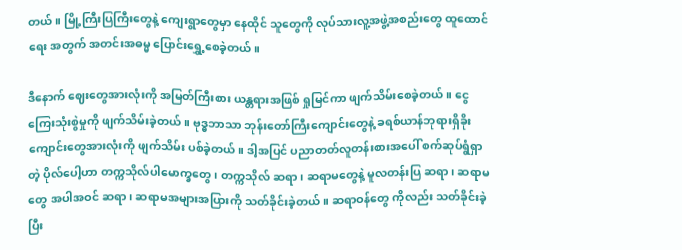တယ်။ မြို့ကြီးပြကြီးတွေနဲ့ ကျေးရွာတွေမှာ နေထိုင် သူတွေကို လုပ်သားလူ့အဖွဲ့အစည်းတွေ ထူထောင်ရေး အတွက် အတင်းအဓမ္မ ပြောင်းရွှေ့စေခဲ့တယ်။

ဒီနောက် ဈေးတွေအားလုံးကို အမြတ်ကြီးစား ယန္တရားအဖြစ် ရှုမြင်ကာ ဖျက်သိမ်းစေခဲ့တယ်။ ငွေကြေးသုံးစွဲမှုကို ဖျက်သိမ်းခဲ့တယ်။ ဗုဒ္ဓဘာသာ ဘုန်းတော်ကြီးကျောင်းတွေနဲ့ ခရစ်ယာန်ဘုရားရှိခိုး ကျောင်းတွေအားလုံးကို ဖျက်သိမ်း ပစ်ခဲ့တယ်။ ဒါ့အပြင် ပညာတတ်လူတန်းစားအပေါ် စက်ဆုပ်ရွံရှာတဲ့ ပိုလ်ပေါ့ဟာ တက္ကသိုလ်ပါမောက္ခတွေ၊ တက္ကသိုလ် ဆရာ၊ ဆရာမတွေနဲ့ မူလတန်းပြ ဆရာ၊ ဆရာမတွေ အပါအဝင် ဆရာ၊ ဆရာမအများအပြားကို သတ်ခိုင်းခဲ့တယ်။ ဆရာဝန်တွေ ကိုလည်း သတ်ခိုင်းခဲ့ပြီး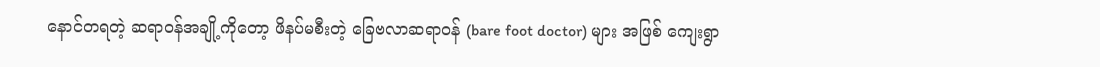နောင်တရတဲ့ ဆရာဝန်အချို့ကိုတော့ ဖိနပ်မစီးတဲ့ ခြေဗလာဆရာဝန် (bare foot doctor) များ အဖြစ် ကျေးရွာ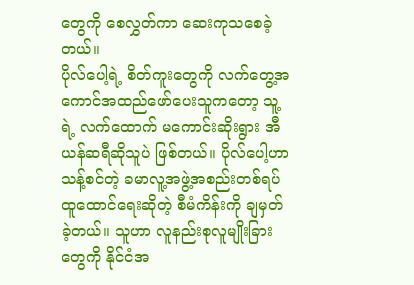တွေကို စေလွှတ်ကာ ဆေးကုသစေခဲ့တယ်။
ပိုလ်ပေါ့ရဲ့ စိတ်ကူးတွေကို လက်တွေ့အကောင်အထည်ဖော်ပေးသူကတော့ သူ့ရဲ့ လက်ထောက် မကောင်းဆိုးရွား အီယန်ဆရီဆိုသူပဲ ဖြစ်တယ်။ ပိုလ်ပေါ့ဟာ သန့်စင်တဲ့ ခမာလူ့အဖွဲ့အစည်းတစ်ရပ် ထူထောင်ရေးဆိုတဲ့ စီမံကိန်းကို ချမှတ်ခဲ့တယ်။ သူဟာ လူနည်းစုလူမျိုးခြားတွေကို နိုင်ငံအ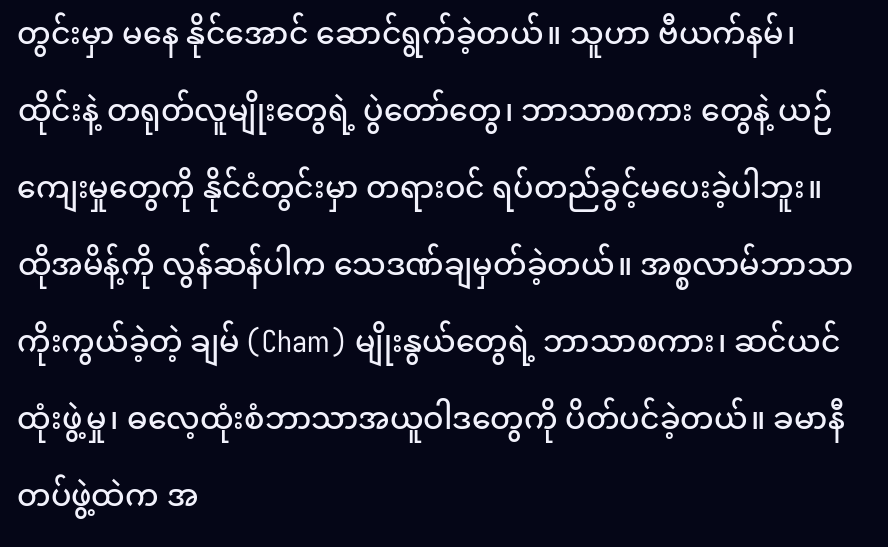တွင်းမှာ မနေ နိုင်အောင် ဆောင်ရွက်ခဲ့တယ်။ သူဟာ ဗီယက်နမ်၊ ထိုင်းနဲ့ တရုတ်လူမျိုးတွေရဲ့ ပွဲတော်တွေ၊ ဘာသာစကား တွေနဲ့ ယဉ်ကျေးမှုတွေကို နိုင်ငံတွင်းမှာ တရားဝင် ရပ်တည်ခွင့်မပေးခဲ့ပါဘူး။ ထိုအမိန့်ကို လွန်ဆန်ပါက သေဒဏ်ချမှတ်ခဲ့တယ်။ အစ္စလာမ်ဘာသာ ကိုးကွယ်ခဲ့တဲ့ ချမ် (Cham) မျိုးနွယ်တွေရဲ့ ဘာသာစကား၊ ဆင်ယင်ထုံးဖွဲ့မှု၊ ဓလေ့ထုံးစံဘာသာအယူဝါဒတွေကို ပိတ်ပင်ခဲ့တယ်။ ခမာနီ တပ်ဖွဲ့ထဲက အ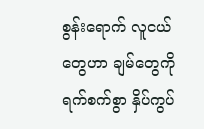စွန်းရောက် လူငယ်တွေဟာ ချမ်တွေကို ရက်စက်စွာ နှိပ်ကွပ်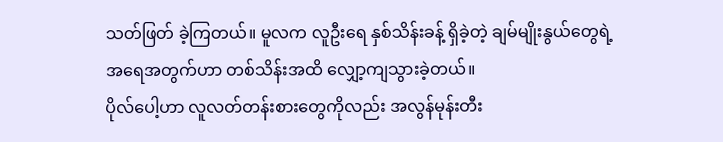သတ်ဖြတ် ခဲ့ကြတယ်။ မူလက လူဦးရေ နှစ်သိန်းခန့် ရှိခဲ့တဲ့ ချမ်မျိုးနွယ်တွေရဲ့ အရေအတွက်ဟာ တစ်သိန်းအထိ လျှော့ကျသွားခဲ့တယ်။
ပိုလ်ပေါ့ဟာ လူလတ်တန်းစားတွေကိုလည်း အလွန်မုန်းတီး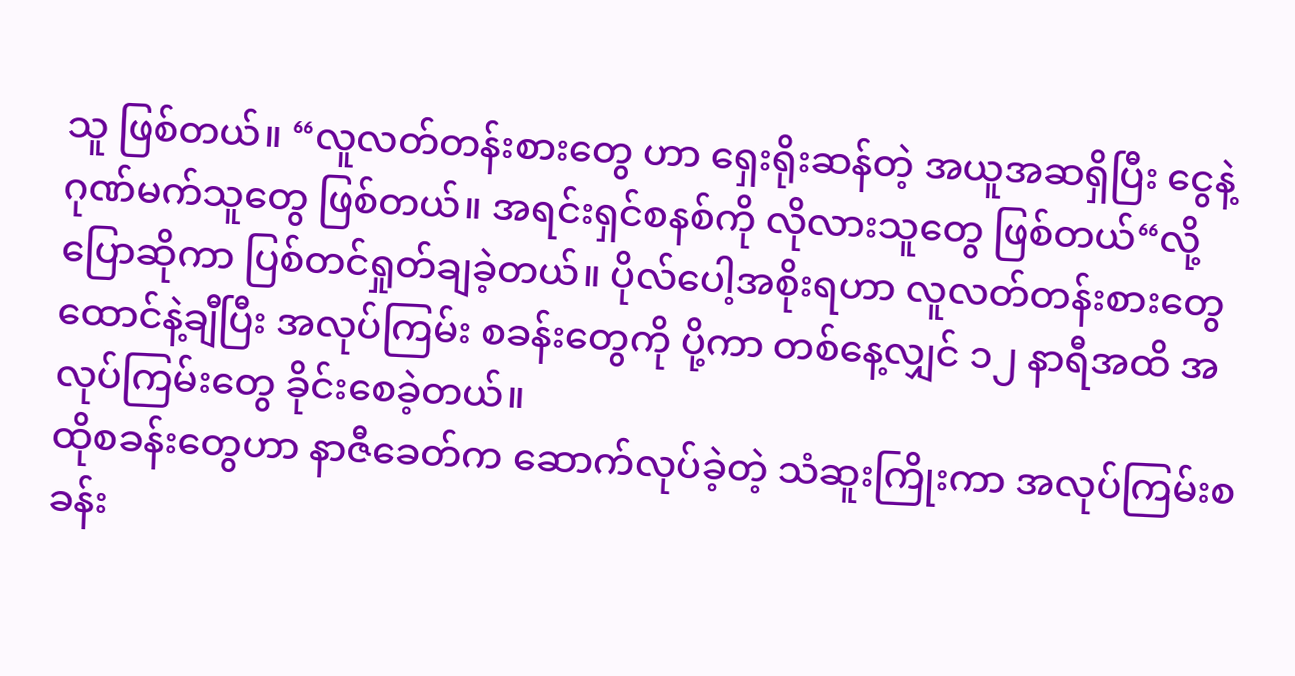သူ ဖြစ်တယ်။ “လူလတ်တန်းစားတွေ ဟာ ရှေးရိုးဆန်တဲ့ အယူအဆရှိပြီး ငွေနဲ့ဂုဏ်မက်သူတွေ ဖြစ်တယ်။ အရင်းရှင်စနစ်ကို လိုလားသူတွေ ဖြစ်တယ်“လို့ ပြောဆိုကာ ပြစ်တင်ရှုတ်ချခဲ့တယ်။ ပိုလ်ပေါ့အစိုးရဟာ လူလတ်တန်းစားတွေ ထောင်နဲ့ချီပြီး အလုပ်ကြမ်း စခန်းတွေကို ပို့ကာ တစ်နေ့လျှင် ၁၂ နာရီအထိ အလုပ်ကြမ်းတွေ ခိုင်းစေခဲ့တယ်။
ထိုစခန်းတွေဟာ နာဇီခေတ်က ဆောက်လုပ်ခဲ့တဲ့ သံဆူးကြိုးကာ အလုပ်ကြမ်းစခန်း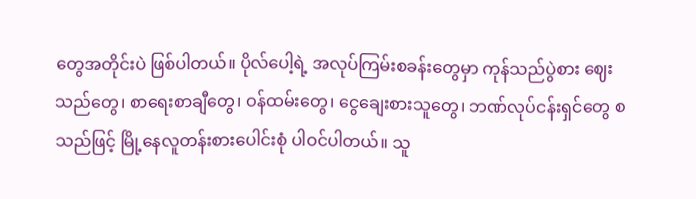တွေအတိုင်းပဲ ဖြစ်ပါတယ်။ ပိုလ်ပေါ့ရဲ့ အလုပ်ကြမ်းစခန်းတွေမှာ ကုန်သည်ပွဲစား ဈေးသည်တွေ၊ စာရေးစာချီတွေ၊ ဝန်ထမ်းတွေ၊ ငွေချေးစားသူတွေ၊ ဘဏ်လုပ်ငန်းရှင်တွေ စသည်ဖြင့် မြို့နေလူတန်းစားပေါင်းစုံ ပါဝင်ပါတယ်။ သူ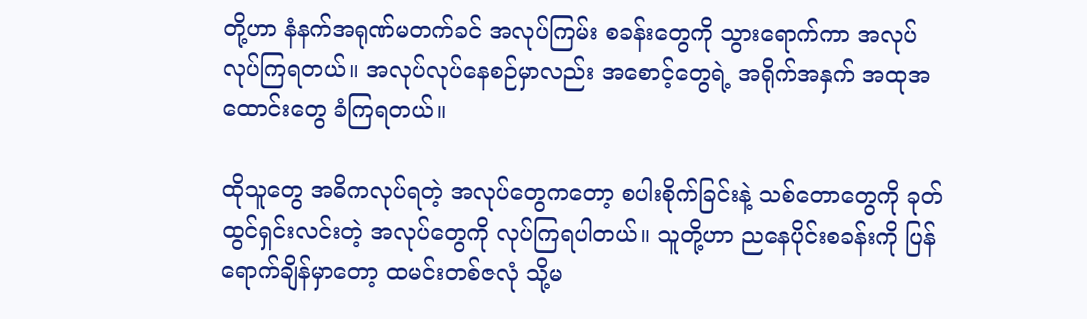တို့ဟာ နံနက်အရုဏ်မတက်ခင် အလုပ်ကြမ်း စခန်းတွေကို သွားရောက်ကာ အလုပ်လုပ်ကြရတယ်။ အလုပ်လုပ်နေစဉ်မှာလည်း အစောင့်တွေရဲ့ အရိုက်အနှက် အထုအထောင်းတွေ ခံကြရတယ်။

ထိုသူတွေ အဓိကလုပ်ရတဲ့ အလုပ်တွေကတော့ စပါးစိုက်ခြင်းနဲ့ သစ်တောတွေကို ခုတ်ထွင်ရှင်းလင်းတဲ့ အလုပ်တွေကို လုပ်ကြရပါတယ်။ သူတို့ဟာ ညနေပိုင်းစခန်းကို ပြန်ရောက်ချိန်မှာတော့ ထမင်းတစ်ဇလုံ သို့မ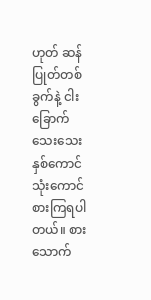ဟုတ် ဆန်ပြုတ်တစ်ခွက်နဲ့ ငါးခြောက်သေးသေး နှစ်ကောင်သုံးကောင် စားကြရပါ တယ်။ စားသောက်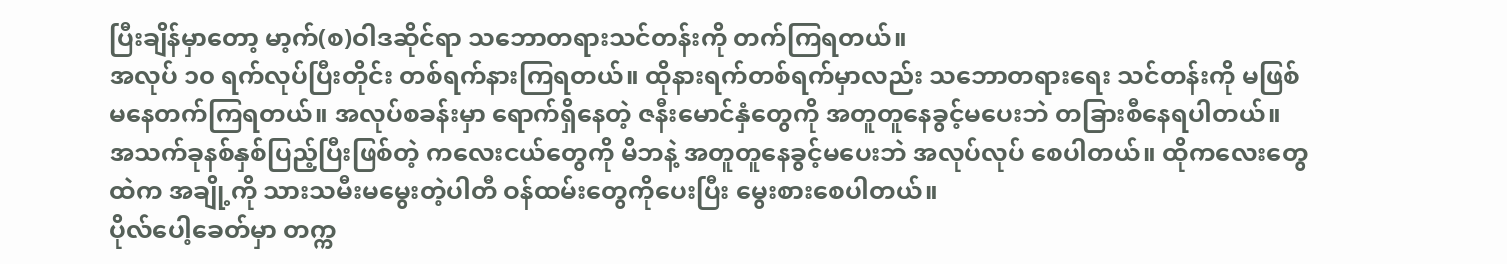ပြီးချိန်မှာတော့ မာ့က်(စ)ဝါဒဆိုင်ရာ သဘောတရားသင်တန်းကို တက်ကြရတယ်။
အလုပ် ၁၀ ရက်လုပ်ပြီးတိုင်း တစ်ရက်နားကြရတယ်။ ထိုနားရက်တစ်ရက်မှာလည်း သဘောတရားရေး သင်တန်းကို မဖြစ်မနေတက်ကြရတယ်။ အလုပ်စခန်းမှာ ရောက်ရှိနေတဲ့ ဇနီးမောင်နှံတွေကို အတူတူနေခွင့်မပေးဘဲ တခြားစီနေရပါတယ်။ အသက်ခုနစ်နှစ်ပြည့်ပြီးဖြစ်တဲ့ ကလေးငယ်တွေကို မိဘနဲ့ အတူတူနေခွင့်မပေးဘဲ အလုပ်လုပ် စေပါတယ်။ ထိုကလေးတွေထဲက အချို့ကို သားသမီးမမွေးတဲ့ပါတီ ဝန်ထမ်းတွေကိုပေးပြီး မွေးစားစေပါတယ်။
ပိုလ်ပေါ့ခေတ်မှာ တက္က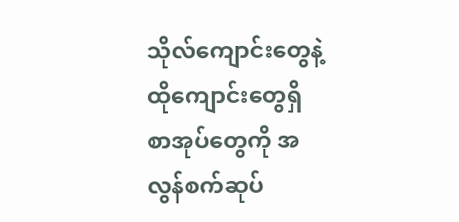သိုလ်ကျောင်းတွေနဲ့ ထိုကျောင်းတွေရှိ စာအုပ်တွေကို အလွန်စက်ဆုပ်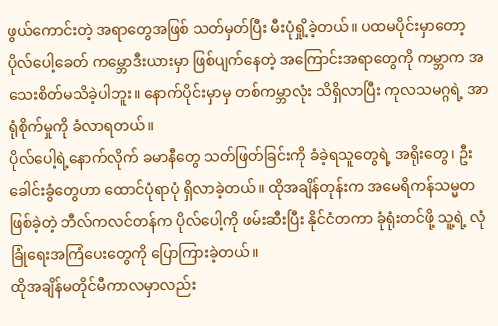ဖွယ်ကောင်းတဲ့ အရာတွေအဖြစ် သတ်မှတ်ပြီး မီးပုံရှို့ခဲ့တယ်။ ပထမပိုင်းမှာတော့ ပိုလ်ပေါ့ခေတ် ကမ္ဘောဒီးယားမှာ ဖြစ်ပျက်နေတဲ့ အကြောင်းအရာတွေကို ကမ္ဘာက အသေးစိတ်မသိခဲ့ပါဘူး။ နောက်ပိုင်းမှာမှ တစ်ကမ္ဘာလုံး သိရှိလာပြီး ကုလသမဂ္ဂရဲ့ အာရုံစိုက်မှုကို ခံလာရတယ်။
ပိုလ်ပေါ့ရဲ့နောက်လိုက် ခမာနီတွေ သတ်ဖြတ်ခြင်းကို ခံခဲ့ရသူတွေရဲ့ အရိုးတွေ၊ ဦးခေါင်းခွံတွေဟာ ထောင်ပုံရာပုံ ရှိလာခဲ့တယ်။ ထိုအချိန်တုန်းက အမေရိကန်သမ္မတ ဖြစ်ခဲ့တဲ့ ဘီလ်ကလင်တန်က ပိုလ်ပေါ့ကို ဖမ်းဆီးပြီး နိုင်ငံတကာ ခုံရုံးတင်ဖို့ သူ့ရဲ့ လုံခြုံရေးအကြံပေးတွေကို ပြောကြားခဲ့တယ်။
ထိုအချိန်မတိုင်မီကာလမှာလည်း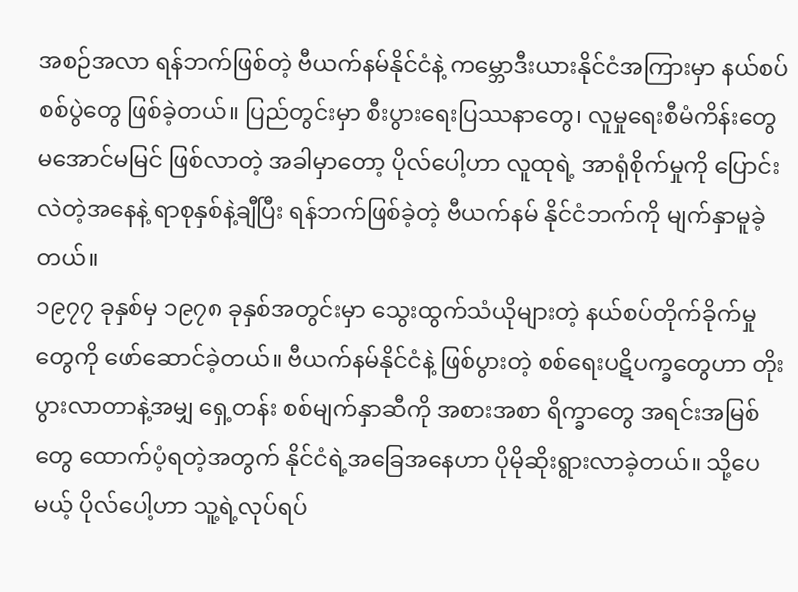အစဉ်အလာ ရန်ဘက်ဖြစ်တဲ့ ဗီယက်နမ်နိုင်ငံနဲ့ ကမ္ဘောဒီးယားနိုင်ငံအကြားမှာ နယ်စပ်စစ်ပွဲတွေ ဖြစ်ခဲ့တယ်။ ပြည်တွင်းမှာ စီးပွားရေးပြဿနာတွေ၊ လူမှုရေးစီမံကိန်းတွေ မအောင်မမြင် ဖြစ်လာတဲ့ အခါမှာတော့ ပိုလ်ပေါ့ဟာ လူထုရဲ့ အာရုံစိုက်မှုကို ပြောင်းလဲတဲ့အနေနဲ့ ရာစုနှစ်နဲ့ချီပြီး ရန်ဘက်ဖြစ်ခဲ့တဲ့ ဗီယက်နမ် နိုင်ငံဘက်ကို မျက်နှာမူခဲ့တယ်။
၁၉၇၇ ခုနှစ်မှ ၁၉၇၈ ခုနှစ်အတွင်းမှာ သွေးထွက်သံယိုများတဲ့ နယ်စပ်တိုက်ခိုက်မှုတွေကို ဖော်ဆောင်ခဲ့တယ်။ ဗီယက်နမ်နိုင်ငံနဲ့ ဖြစ်ပွားတဲ့ စစ်ရေးပဋိပက္ခတွေဟာ တိုးပွားလာတာနဲ့အမျှ ရှေ့တန်း စစ်မျက်နှာဆီကို အစားအစာ ရိက္ခာတွေ အရင်းအမြစ်တွေ ထောက်ပံ့ရတဲ့အတွက် နိုင်ငံရဲ့အခြေအနေဟာ ပိုမိုဆိုးရွားလာခဲ့တယ်။ သို့ပေမယ့် ပိုလ်ပေါ့ဟာ သူ့ရဲ့လုပ်ရပ်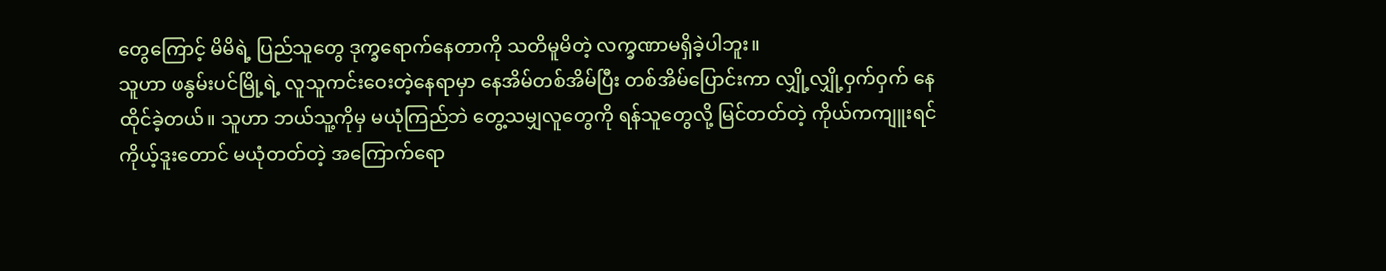တွေကြောင့် မိမိရဲ့ ပြည်သူတွေ ဒုက္ခရောက်နေတာကို သတိမူမိတဲ့ လက္ခဏာမရှိခဲ့ပါဘူး။
သူဟာ ဖနွမ်းပင်မြို့ရဲ့ လူသူကင်းဝေးတဲ့နေရာမှာ နေအိမ်တစ်အိမ်ပြီး တစ်အိမ်ပြောင်းကာ လျှို့လျှို့ဝှက်ဝှက် နေထိုင်ခဲ့တယ်။ သူဟာ ဘယ်သူ့ကိုမှ မယုံကြည်ဘဲ တွေ့သမျှလူတွေကို ရန်သူတွေလို့ မြင်တတ်တဲ့ ကိုယ်ကကျူးရင် ကိုယ့်ဒူးတောင် မယုံတတ်တဲ့ အကြောက်ရော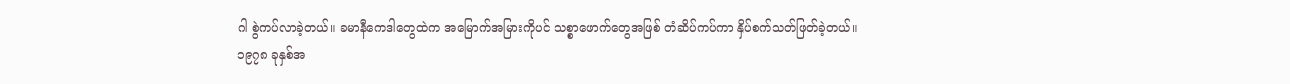ဂါ စွဲကပ်လာခဲ့တယ်။ ခမာနီကေဒါတွေထဲက အမြောက်အမြားကိုပင် သစ္စာဖောက်တွေအဖြစ် တံဆိပ်ကပ်ကာ နှိပ်စက်သတ်ဖြတ်ခဲ့တယ်။
၁၉၇၈ ခုနှစ်အ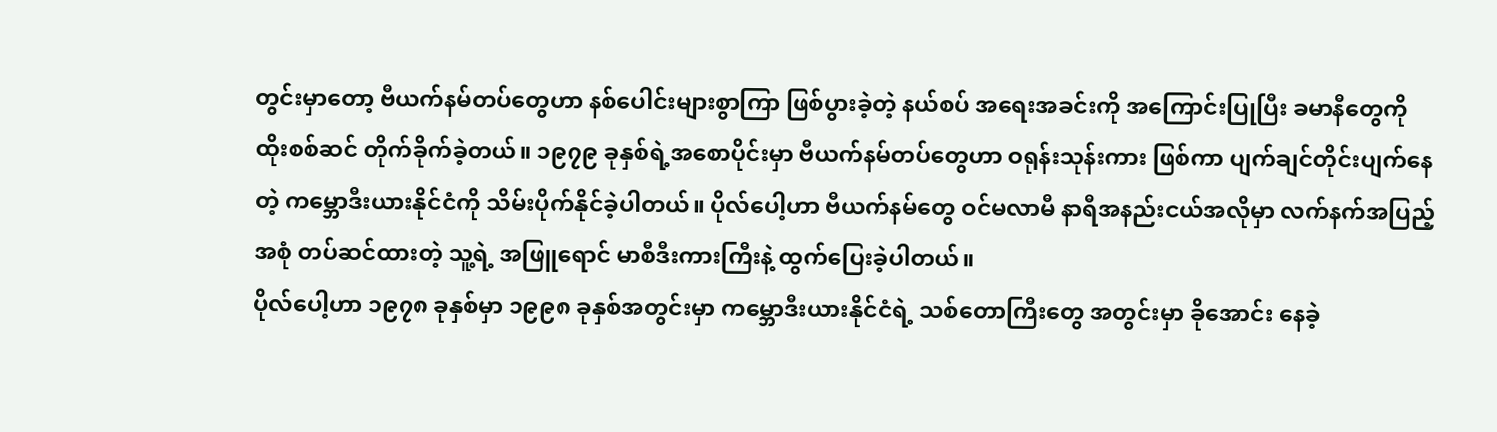တွင်းမှာတော့ ဗီယက်နမ်တပ်တွေဟာ နစ်ပေါင်းများစွာကြာ ဖြစ်ပွားခဲ့တဲ့ နယ်စပ် အရေးအခင်းကို အကြောင်းပြုပြီး ခမာနီတွေကို ထိုးစစ်ဆင် တိုက်ခိုက်ခဲ့တယ်။ ၁၉၇၉ ခုနှစ်ရဲ့အစောပိုင်းမှာ ဗီယက်နမ်တပ်တွေဟာ ဝရုန်းသုန်းကား ဖြစ်ကာ ပျက်ချင်တိုင်းပျက်နေတဲ့ ကမ္ဘောဒီးယားနိုင်ငံကို သိမ်းပိုက်နိုင်ခဲ့ပါတယ်။ ပိုလ်ပေါ့ဟာ ဗီယက်နမ်တွေ ဝင်မလာမီ နာရီအနည်းငယ်အလိုမှာ လက်နက်အပြည့်အစုံ တပ်ဆင်ထားတဲ့ သူ့ရဲ့ အဖြူရောင် မာစီဒီးကားကြီးနဲ့ ထွက်ပြေးခဲ့ပါတယ်။
ပိုလ်ပေါ့ဟာ ၁၉၇၈ ခုနှစ်မှာ ၁၉၉၈ ခုနှစ်အတွင်းမှာ ကမ္ဘောဒီးယားနိုင်ငံရဲ့ သစ်တောကြီးတွေ အတွင်းမှာ ခိုအောင်း နေခဲ့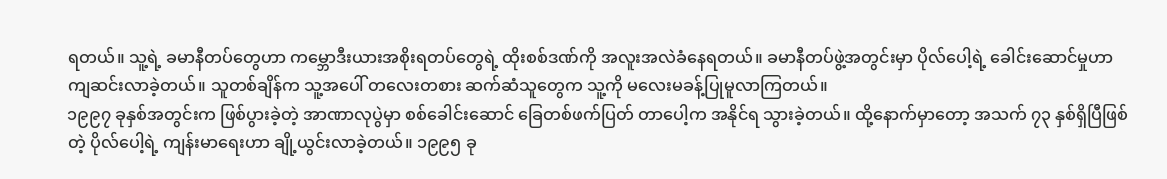ရတယ်။ သူ့ရဲ့ ခမာနီတပ်တွေဟာ ကမ္ဘောဒီးယားအစိုးရတပ်တွေရဲ့ ထိုးစစ်ဒဏ်ကို အလူးအလဲခံနေရတယ်။ ခမာနီတပ်ဖွဲ့အတွင်းမှာ ပိုလ်ပေါ့ရဲ့ ခေါင်းဆောင်မှုဟာ ကျဆင်းလာခဲ့တယ်။ သူတစ်ချိန်က သူ့အပေါ် တလေးတစား ဆက်ဆံသူတွေက သူ့ကို မလေးမခန့်ပြုမူလာကြတယ်။
၁၉၉၇ ခုနှစ်အတွင်းက ဖြစ်ပွားခဲ့တဲ့ အာဏာလုပွဲမှာ စစ်ခေါင်းဆောင် ခြေတစ်ဖက်ပြတ် တာပေါ့က အနိုင်ရ သွားခဲ့တယ်။ ထို့နောက်မှာတော့ အသက် ၇၃ နှစ်ရှိပြီဖြစ်တဲ့ ပိုလ်ပေါ့ရဲ့ ကျန်းမာရေးဟာ ချို့ယွင်းလာခဲ့တယ်။ ၁၉၉၅ ခု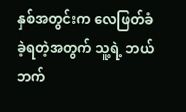နှစ်အတွင်းက လေဖြတ်ခံခဲ့ရတဲ့အတွက် သူ့ရဲ့ ဘယ်ဘက်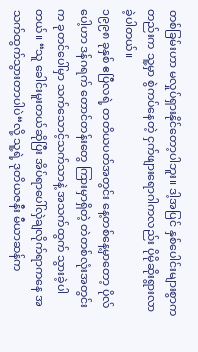တစ်ခြမ်းဟာ မလှုပ်ရှားနိုင်တော့ပါဘူး။ ဒါ့အပြင် နှစ်ပေါင်းများစွာကတည်းက သူ့မှာ စွဲကပ်နေတဲ့ ငှက်ဖျားရောဂါကလည်း ပိုမိုဆိုးရွားလာခဲ့ပါတယ်။
၁၉၉၈ ခုနှစ် ဧပြီလရဲ့ တတိယပတ်အတွင်း နေ့တစ်နေ့မှာတော့ ပိုလ်ပေါ့ဟာ ဒန်ဂရက် တောင်တန်းတွေ ကြားမှာရှိတဲ့ တဲတစ်လုံးအတွင်းက ခုတင်ပေါ်မှာ သက်သောင့်သက်သာနဲ့ အသက်ထွက် သွားခဲ့ပါတယ်။ “သူ ခေါင်းမူးတယ်ဆိုပြီး အိပ်ရာပေါ်လှဲချလိုက်ရာကနေ အသက်ထွက်သွားတာပါပဲ“လို့ သူ့ရဲ့ ဒုတိယဇနီး မီယာဆန်က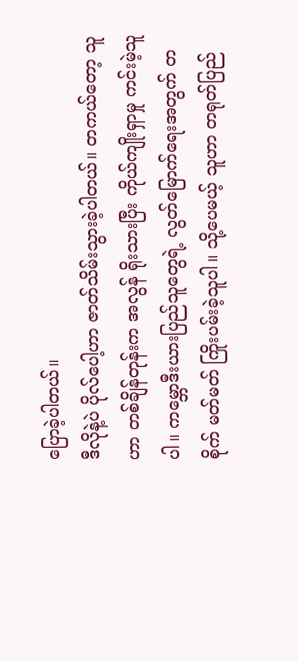ပြောခဲ့ပါတယ်။
ဒီလိုနဲ့ပဲ ပိုလ်ပေါ့ဟာ ဇာတ်သိမ်းသွားခဲ့ပါတယ်။ တကယ်တော့ သူဟာ တစ်ချိန်တုန်းက အလွန် ရိုးသားပြီး ကိုယ်ကျိုးရှာမှု ကင်းမဲ့သူပါ။ ကမ္ဘောဒီးယားပြည်သူတွေရဲ့ လွတ်မြောက်ရေးအတွက် တစိုက် မတ်မတ် ကြိုးပမ်းခဲ့သူပါ။ သို့ပေမယ့် သူဟာ တရုတ်ပြည်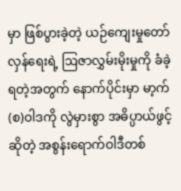မှာ ဖြစ်ပွားခဲ့တဲ့ ယဉ်ကျေးမှုတော်လှန်ရေးရဲ့ ဩဇာလွှမ်းမိုးမှုကို ခံခဲ့ရတဲ့အတွက် နောက်ပိုင်းမှာ မာ့က်(စ)ဝါဒကို လွဲမှားစွာ အဓိပ္ပာယ်ဖွင့်ဆိုတဲ့ အစွန်းရောက်ဝါဒီတစ်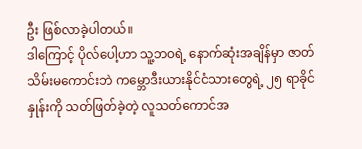ဦး ဖြစ်လာခဲ့ပါတယ်။
ဒါကြောင့် ပိုလ်ပေါ့ဟာ သူ့ဘဝရဲ့ နောက်ဆုံးအချိန်မှာ ဇာတ်သိမ်းမကောင်းဘဲ ကမ္ဘောဒီးယားနိုင်ငံသားတွေရဲ့ ၂၅ ရာခိုင်နှုန်းကို သတ်ဖြတ်ခဲ့တဲ့ လူသတ်ကောင်အ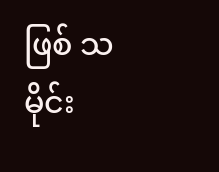ဖြစ် သမိုင်း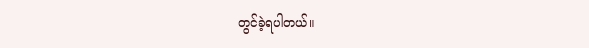တွင်ခဲ့ရပါတယ်။